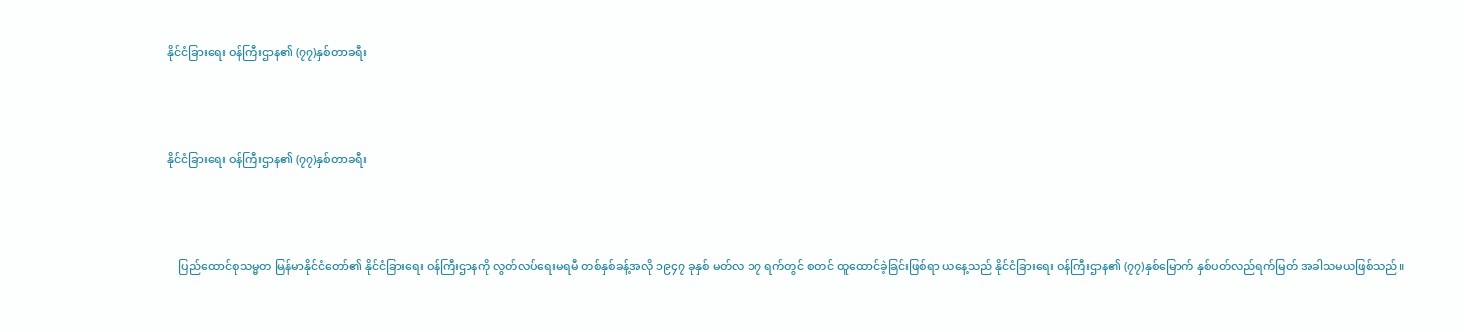နိုင်ငံခြားရေး ဝန်ကြီးဌာန၏ (၇၇)နှစ်တာခရီး



နိုင်ငံခြားရေး ဝန်ကြီးဌာန၏ (၇၇)နှစ်တာခရီး



    ပြည်ထောင်စုသမ္မတ မြန်မာနိုင်ငံတော်၏ နိုင်ငံခြားရေး ဝန်ကြီးဌာနကို လွတ်လပ်ရေးမရမီ တစ်နှစ်ခန့်အလို ၁၉၄၇ ခုနှစ် မတ်လ ၁၇ ရက်တွင် စတင် ထူထောင်ခဲ့ခြင်းဖြစ်ရာ ယနေ့သည် နိုင်ငံခြားရေး ဝန်ကြီးဌာန၏ (၇၇)နှစ်မြောက် နှစ်ပတ်လည်ရက်မြတ် အခါသမယဖြစ်သည်။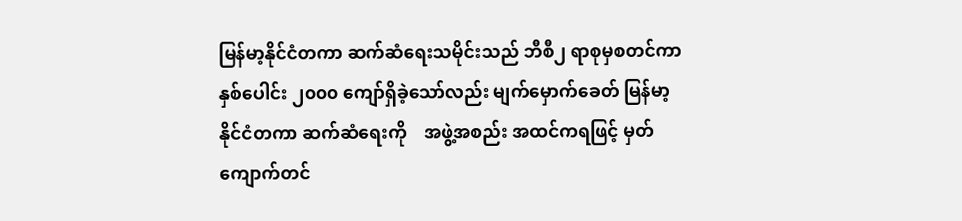မြန်မာ့နိုင်ငံတကာ ဆက်ဆံရေးသမိုင်းသည် ဘီစီ၂ ရာစုမှစတင်ကာ  နှစ်ပေါင်း ၂၀၀၀ ကျော်ရှိခဲ့သော်လည်း မျက်မှောက်ခေတ် မြန်မာ့နိုင်ငံတကာ ဆက်ဆံရေးကို    အဖွဲ့အစည်း အထင်ကရဖြင့် မှတ်ကျောက်တင်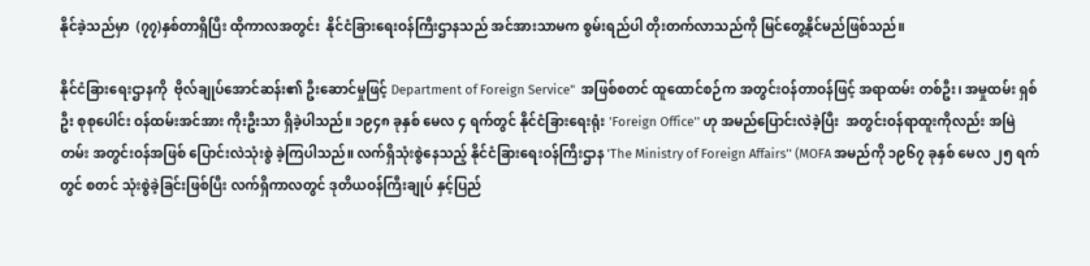နိုင်ခဲ့သည်မှာ  (၇၇)နှစ်တာရှိပြီး ထိုကာလအတွင်း  နိုင်ငံခြားရေးဝန်ကြီးဌာနသည် အင်အားသာမက စွမ်းရည်ပါ တိုးတက်လာသည်ကို မြင်တွေ့နိုင်မည်ဖြစ်သည်။

နိုင်ငံခြားရေးဌာနကို  ဗိုလ်ချုပ်အောင်ဆန်း၏ ဦးဆောင်မှုဖြင့် Department of Foreign Service"  အဖြစ်စတင် ထူထောင်စဉ်က အတွင်းဝန်တာဝန်ဖြင့် အရာထမ်း တစ်ဦး၊ အမှုထမ်း ရှစ်ဦး စုစုပေါင်း ဝန်ထမ်းအင်အား ကိုးဦးသာ ရှိခဲ့ပါသည်။ ၁၉၄၈ ခုနှစ် မေလ ၄ ရက်တွင် နိုင်ငံခြားရေးရုံး 'Foreign Office'' ဟု အမည်ပြောင်းလဲခဲ့ပြီး  အတွင်းဝန်ရာထူးကိုလည်း အမြဲတမ်း အတွင်းဝန်အဖြစ် ပြောင်းလဲသုံးစွဲ ခဲ့ကြပါသည်။ လက်ရှိသုံးစွဲနေသည့် နိုင်ငံခြားရေးဝန်ကြီးဌာန 'The Ministry of Foreign Affairs'' (MOFA အမည်ကို ၁၉၆၇ ခုနှစ် မေလ ၂၅ ရက်တွင် စတင် သုံးစွဲခဲ့ခြင်းဖြစ်ပြီး လက်ရှိကာလတွင် ဒုတိယဝန်ကြီးချုပ် နှင့်ပြည်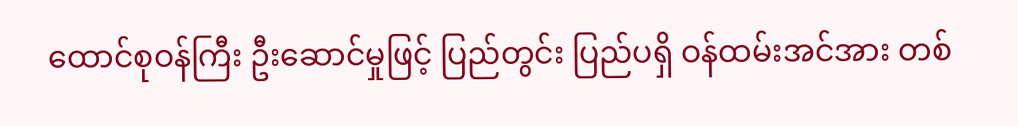ထောင်စုဝန်ကြီး ဦးဆောင်မှုဖြင့် ပြည်တွင်း ပြည်ပရှိ ဝန်ထမ်းအင်အား တစ်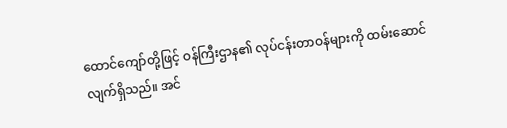ထောင်ကျော်တို့ဖြင့် ဝန်ကြီးဌာန၏ လုပ်ငန်းတာဝန်များကို ထမ်းဆောင် လျက်ရှိသည်။ အင်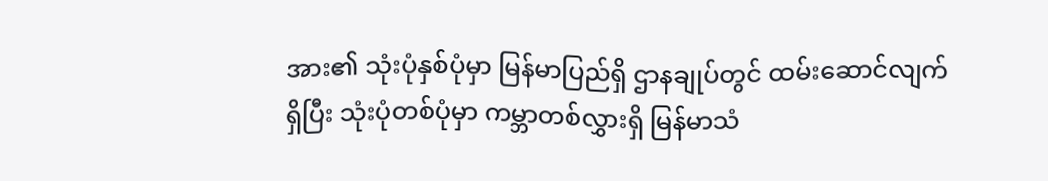အား၏ သုံးပုံနှစ်ပုံမှာ မြန်မာပြည်ရှိ ဌာနချုပ်တွင် ထမ်းဆောင်လျက်ရှိပြီး သုံးပုံတစ်ပုံမှာ ကမ္ဘာတစ်လွှားရှိ မြန်မာသံ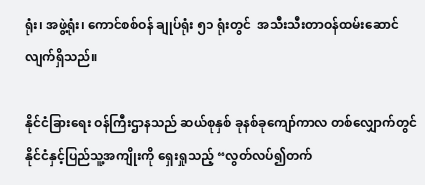ရုံး၊ အဖွဲ့ရုံး၊ ကောင်စစ်ဝန် ချုပ်ရုံး ၅၁ ရုံးတွင်  အသီးသီးတာဝန်ထမ်းဆောင်လျက်ရှိသည်။

နိုင်ငံခြားရေး ဝန်ကြီးဌာနသည် ဆယ်စုနှစ် ခုနစ်ခုကျော်ကာလ တစ်လျှောက်တွင် နိုင်ငံနှင့်ပြည်သူ့အကျိုးကို ရှေးရှုသည့် “လွတ်လပ်၍တက်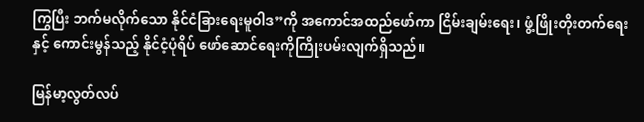ကြွပြီး ဘက်မလိုက်သော နိုင်ငံခြားရေးမူဝါဒ”ကို အကောင်အထည်ဖော်ကာ ငြိမ်းချမ်းရေး၊ ဖွံ့ဖြိုးတိုးတက်ရေးနှင့် ကောင်းမွန်သည့် နိုင်ငံ့ပုံရိပ် ဖော်ဆောင်ရေးကိုကြိုးပမ်းလျက်ရှိသည်။

မြန်မာ့လွတ်လပ်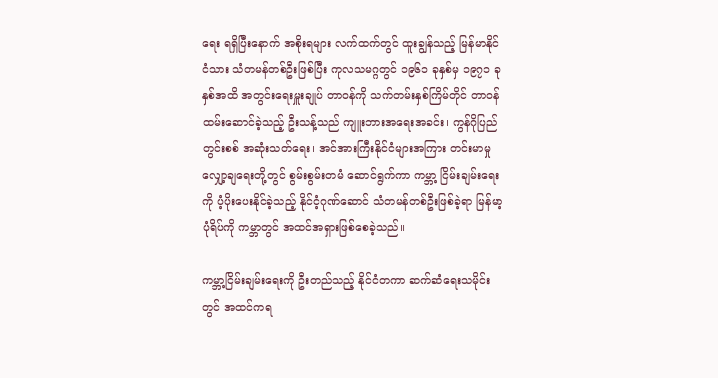ရေး ရရှိပြီးနောက် အစိုးရများ လက်ထက်တွင် ထူးချွန်သည့် မြန်မာနိုင်ငံသား သံတမန်တစ်ဦးဖြစ်ပြီး ကုလသမဂ္ဂတွင် ၁၉၆၁ ခုနှစ်မှ ၁၉၇၁ ခုနှစ်အထိ အတွင်းရေးမှူးချုပ် တာဝန်ကို သက်တမ်းနှစ်ကြိမ်တိုင် တာဝန်ထမ်းဆောင်ခဲ့သည့် ဦးသန့်သည် ကျူးဘားအရေးအခင်း၊ ကွန်ဂိုပြည်တွင်းစစ် အဆုံးသတ်ရေး၊ အင်အားကြီးနိုင်ငံများအကြား တင်းမာမှုလျှော့ချရေးတို့တွင် စွမ်းစွမ်းတမံ ဆောင်ရွက်ကာ ကမ္ဘာ့ ငြိမ်းချမ်းရေးကို ပံ့ပိုးပေးနိုင်ခဲ့သည့် နိုင်ငံ့ဂုဏ်ဆောင် သံတမန်တစ်ဦးဖြစ်ခဲ့ရာ မြန်မာ့ပုံရိပ်ကို ကမ္ဘာတွင် အထင်အရှားဖြစ်စေခဲ့သည်။

ကမ္ဘာ့ငြိမ်းချမ်းရေးကို ဦးတည်သည့် နိုင်ငံတကာ ဆက်ဆံရေးသမိုင်းတွင် အထင်ကရ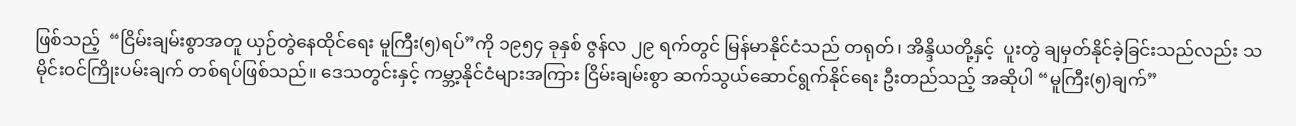ဖြစ်သည့်  “ငြိမ်းချမ်းစွာအတူ ယှဉ်တွဲနေထိုင်ရေး မူကြီး(၅)ရပ်”ကို ၁၉၅၄ ခုနှစ် ဇွန်လ ၂၉ ရက်တွင် မြန်မာနိုင်ငံသည် တရုတ်၊ အိန္ဒိယတို့နှင့်  ပူးတွဲ ချမှတ်နိုင်ခဲ့ခြင်းသည်လည်း သမိုင်းဝင်ကြိုးပမ်းချက် တစ်ရပ်ဖြစ်သည်။ ဒေသတွင်းနှင့် ကမ္ဘာ့နိုင်ငံများအကြား ငြိမ်းချမ်းစွာ ဆက်သွယ်ဆောင်ရွက်နိုင်ရေး ဦးတည်သည့် အဆိုပါ “မူကြီး(၅)ချက်”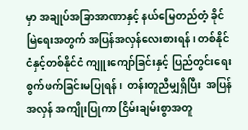မှာ အချုပ်အခြာအာဏာနှင့် နယ်မြေတည်တံ့ ခိုင်မြဲရေးအတွက် အပြန်အလှန်လေးစားရန်၊ တစ်နိုင်ငံနှင့်တစ်နိုင်ငံ ကျူးကျော်ခြင်းနှင့် ပြည်တွင်းရေး စွက်ဖက်ခြင်းမပြုရန်၊  တန်းတူညီမျှရှိပြီး  အပြန်အလှန် အကျိုးပြုကာ ငြိမ်းချမ်းစွာအတူ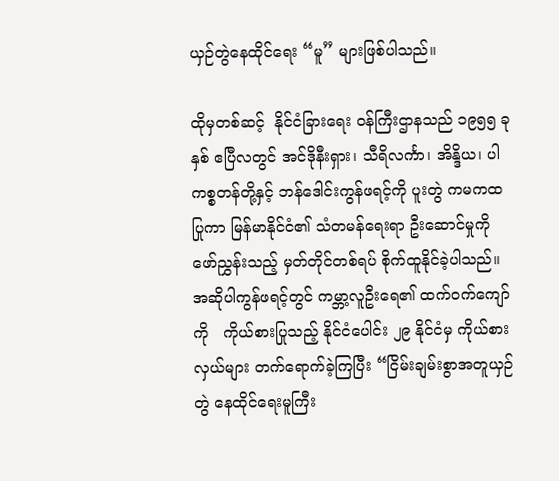ယှဉ်တွဲနေထိုင်ရေး “မူ” များဖြစ်ပါသည်။

ထိုမှတစ်ဆင့်  နိုင်ငံခြားရေး ဝန်ကြီးဌာနသည် ၁၉၅၅ ခုနှစ် ဧပြီလတွင် အင်ဒိုနီးရှား၊ သီရိလင်္ကာ၊ အိန္ဒိယ၊ ပါကစ္စတန်တို့နှင့် ဘန်ဒေါင်းကွန်ဖရင့်ကို ပူးတွဲ ကမကထပြုကာ မြန်မာနိုင်ငံ၏ သံတမန်ရေးရာ ဦးဆောင်မှုကို  ဖော်ညွှန်းသည့် မှတ်တိုင်တစ်ရပ် စိုက်ထူနိုင်ခဲ့ပါသည်။ အဆိုပါကွန်ဖရင့်တွင် ကမ္ဘာ့လူဦးရေ၏ ထက်ဝက်ကျော်ကို   ကိုယ်စားပြုသည့် နိုင်ငံပေါင်း ၂၉ နိုင်ငံမှ ကိုယ်စားလှယ်များ တက်ရောက်ခဲ့ကြပြီး “ငြိမ်းချမ်းစွာအတူယှဉ်တွဲ နေထိုင်ရေးမူကြီး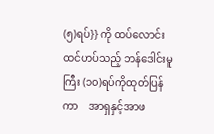(၅)ရပ်}} ကို ထပ်လောင်းထင်ဟပ်သည့် ဘန်ဒေါင်းမူကြီး (၁၀)ရပ်ကိုထုတ်ပြန်ကာ    အာရှနှင့်အာဖ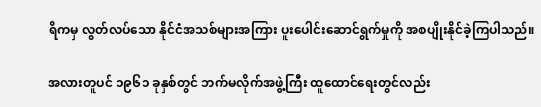ရိကမှ လွတ်လပ်သော နိုင်ငံအသစ်များအကြား ပူးပေါင်းဆောင်ရွက်မှုကို အစပျိုးနိုင်ခဲ့ကြပါသည်။

အလားတူပင် ၁၉၆၁ ခုနှစ်တွင် ဘက်မလိုက်အဖွဲ့ကြီး ထူထောင်ရေးတွင်လည်း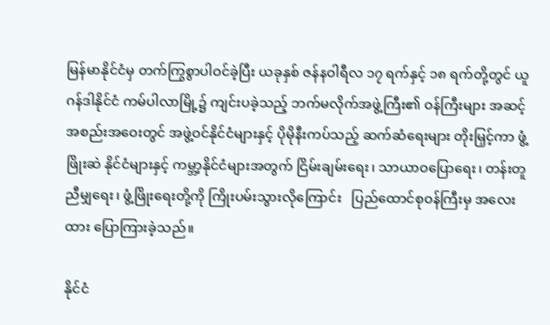မြန်မာနိုင်ငံမှ တက်ကြွစွာပါဝင်ခဲ့ပြီး ယခုနှစ် ဇန်နဝါရီလ ၁၇ ရက်နှင့် ၁၈ ရက်တို့တွင် ယူဂန်ဒါနိုင်ငံ ကမ်ပါလာမြို့၌ ကျင်းပခဲ့သည့် ဘက်မလိုက်အဖွဲ့ကြီး၏ ဝန်ကြီးများ အဆင့် အစည်းအဝေးတွင် အဖွဲ့ဝင်နိုင်ငံများနှင့် ပိုမိုနီးကပ်သည့် ဆက်ဆံရေးများ တိုးမြှင့်ကာ ဖွံ့ဖြိုးဆဲ နိုင်ငံများနှင့် ကမ္ဘာ့နိုင်ငံများအတွက် ငြိမ်းချမ်းရေး၊ သာယာဝပြောရေး၊ တန်းတူညီမျှရေး၊ ဖွံ့ဖြိုးရေးတို့ကို ကြိုးပမ်းသွားလိုကြောင်း   ပြည်ထောင်စုဝန်ကြီးမှ အလေးထား ပြောကြားခဲ့သည်။

နိုင်ငံ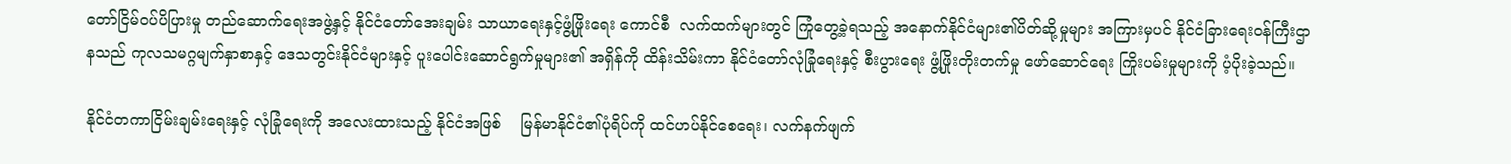တော်ငြိမ်ဝပ်ပိပြားမှု တည်ဆောက်ရေးအဖွဲ့နှင့် နိုင်ငံတော်အေးချမ်း သာယာရေးနှင့်ဖွံ့ဖြိုးရေး ကောင်စီ  လက်ထက်များတွင် ကြုံတွေ့ခဲ့ရသည့် အနောက်နိုင်ငံများ၏ပိတ်ဆို့မှုများ အကြားမှပင် နိုင်ငံခြားရေးဝန်ကြီးဌာနသည် ကုလသမဂ္ဂမျက်နှာစာနှင့် ဒေသတွင်းနိုင်ငံများနှင့် ပူးပေါင်းဆောင်ရွက်မှုများ၏ အရှိန်ကို ထိန်းသိမ်းကာ နိုင်ငံတော်လုံခြုံရေးနှင့် စီးပွားရေး ဖွံ့ဖြိုးတိုးတက်မှု ဖော်ဆောင်ရေး ကြိုးပမ်းမှုများကို ပံ့ပိုးခဲ့သည်။

နိုင်ငံတကာငြိမ်းချမ်းရေးနှင့် လုံခြုံရေးကို အလေးထားသည့် နိုင်ငံအဖြစ်    မြန်မာနိုင်ငံ၏ပုံရိပ်ကို ထင်ဟပ်နိုင်စေရေး၊ လက်နက်ဖျက်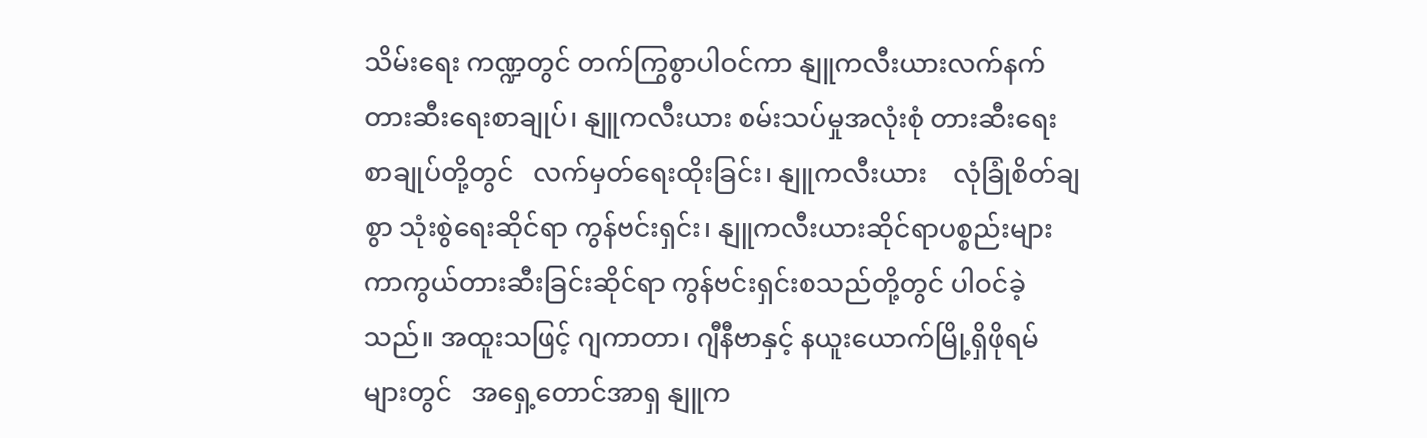သိမ်းရေး ကဏ္ဍတွင် တက်ကြွစွာပါဝင်ကာ နျူကလီးယားလက်နက် တားဆီးရေးစာချုပ်၊ နျူကလီးယား စမ်းသပ်မှုအလုံးစုံ တားဆီးရေး စာချုပ်တို့တွင်   လက်မှတ်ရေးထိုးခြင်း၊ နျူကလီးယား    လုံခြုံစိတ်ချစွာ သုံးစွဲရေးဆိုင်ရာ ကွန်ဗင်းရှင်း၊ နျူကလီးယားဆိုင်ရာပစ္စည်းများ ကာကွယ်တားဆီးခြင်းဆိုင်ရာ ကွန်ဗင်းရှင်းစသည်တို့တွင် ပါဝင်ခဲ့သည်။ အထူးသဖြင့် ဂျကာတာ၊ ဂျီနီဗာနှင့် နယူးယောက်မြို့ရှိဖိုရမ်များတွင်   အရှေ့တောင်အာရှ နျူက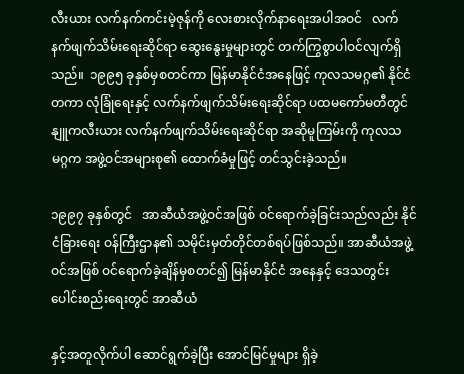လီးယား လက်နက်ကင်းမဲ့ဇုန်ကို လေးစားလိုက်နာရေးအပါအဝင်   လက်နက်ဖျက်သိမ်းရေးဆိုင်ရာ ဆွေးနွေးမှုများတွင် တက်ကြွစွာပါဝင်လျက်ရှိသည်။  ၁၉၉၅ ခုနှစ်မှစတင်ကာ မြန်မာနိုင်ငံအနေဖြင့် ကုလသမဂ္ဂ၏ နိုင်ငံတကာ လုံခြုံရေးနှင့် လက်နက်ဖျက်သိမ်းရေးဆိုင်ရာ ပထမကော်မတီတွင် နျူကလီးယား လက်နက်ဖျက်သိမ်းရေးဆိုင်ရာ အဆိုမူကြမ်းကို ကုလသမဂ္ဂက အဖွဲ့ဝင်အများစု၏ ထောက်ခံမှုဖြင့် တင်သွင်းခဲ့သည်။

၁၉၉၇ ခုနှစ်တွင်   အာဆီယံအဖွဲ့ဝင်အဖြစ် ဝင်ရောက်ခဲ့ခြင်းသည်လည်း နိုင်ငံခြားရေး ဝန်ကြီးဌာန၏ သမိုင်းမှတ်တိုင်တစ်ရပ်ဖြစ်သည်။ အာဆီယံအဖွဲ့ဝင်အဖြစ် ဝင်ရောက်ခဲ့ချိန်မှစတင်၍ မြန်မာနိုင်ငံ အနေနှင့် ဒေသတွင်း ပေါင်းစည်းရေးတွင် အာဆီယံ

နှင့်အတူလိုက်ပါ ဆောင်ရွက်ခဲ့ပြီး အောင်မြင်မှုများ ရှိခဲ့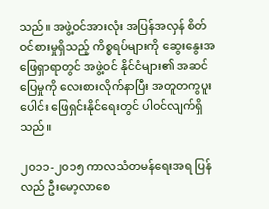သည်။ အဖွဲ့ဝင်အားလုံး အပြန်အလှန် စိတ်ဝင်စားမှုရှိသည့် ကိစ္စရပ်များကို ဆွေးနွေးအဖြေရှာရာတွင် အဖွဲ့ဝင် နိုင်ငံများ၏ အဆင်ပြေမှုကို လေးစားလိုက်နာပြီး အတူတကွပူးပေါင်း ဖြေရှင်းနိုင်ရေးတွင် ပါဝင်လျက်ရှိသည်။

၂၀၁၁-၂၀၁၅ ကာလသံတမန်ရေးအရ ပြန်လည် ဦးမော့လာစေ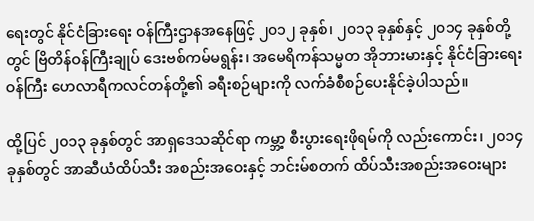ရေးတွင် နိုင်ငံခြားရေး ဝန်ကြီးဌာနအနေဖြင့် ၂၀၁၂ ခုနှစ်၊ ၂၀၁၃ ခုနှစ်နှင့် ၂၀၁၄ ခုနှစ်တို့တွင် ဗြိတိန်ဝန်ကြီးချုပ် ဒေးဗစ်ကမ်မရွန်း၊ အမေရိကန်သမ္မတ အိုဘားမားနှင့် နိုင်ငံခြားရေးဝန်ကြီး ဟေလာရီကလင်တန်တို့၏ ခရီးစဉ်များကို လက်ခံစီစဉ်ပေးနိုင်ခဲ့ပါသည်။

ထို့ပြင် ၂၀၁၃ ခုနှစ်တွင် အာရှဒေသဆိုင်ရာ ကမ္ဘာ့ စီးပွားရေးဖိုရမ်ကို လည်းကောင်း၊ ၂၀၁၄ ခုနှစ်တွင် အာဆီယံထိပ်သီး အစည်းအဝေးနှင့် ဘင်းမ်စတက် ထိပ်သီးအစည်းအဝေးများ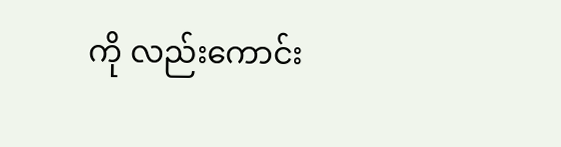ကို လည်းကောင်း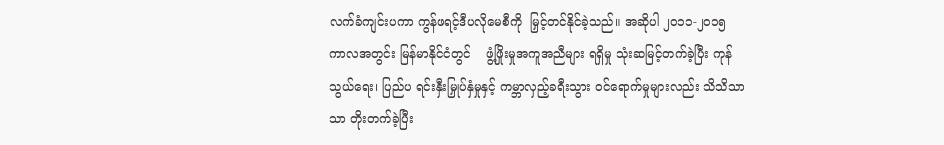လက်ခံကျင်းပကာ ကွန်ဖရင့်ဒီပလိုမေစီကို  မြှင့်တင်နိုင်ခဲ့သည်။ အဆိုပါ ၂၀၁၁-၂၀၁၅ ကာလအတွင်း မြန်မာနိုင်ငံတွင်    ဖွံ့ဖြိုးမှုအကူအညီများ ရရှိမှု သုံးဆမြင့်တက်ခဲ့ပြီး ကုန်သွယ်ရေး၊ ပြည်ပ ရင်းနှီးမြှုပ်နှံမှုနှင့် ကမ္ဘာလှည့်ခရီးသွား ဝင်ရောက်မှုများလည်း သိသိသာသာ တိုးတက်ခဲ့ပြီး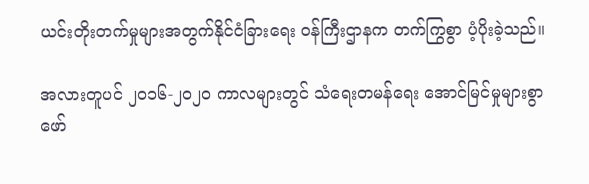ယင်းတိုးတက်မှုများအတွက်နိုင်ငံခြားရေး ဝန်ကြီးဌာနက တက်ကြွစွာ ပံ့ပိုးခဲ့သည်။

အလားတူပင် ၂၀၁၆-၂၀၂၀ ကာလများတွင် သံရေးတမန်ရေး အောင်မြင်မှုများစွာ ဖော်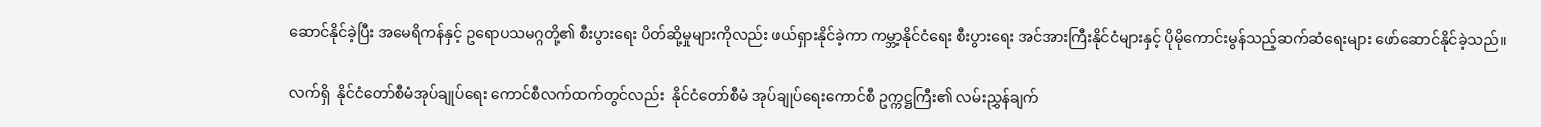ဆောင်နိုင်ခဲ့ပြီး အမေရိကန်နှင့် ဥရောပသမဂ္ဂတို့၏ စီးပွားရေး ပိတ်ဆို့မှုများကိုလည်း ဖယ်ရှားနိုင်ခဲ့ကာ ကမ္ဘာ့နိုင်ငံရေး စီးပွားရေး အင်အားကြီးနိုင်ငံများနှင့် ပိုမိုကောင်းမွန်သည့်ဆက်ဆံရေးများ ဖော်ဆောင်နိုင်ခဲ့သည်။

လက်ရှိ  နိုင်ငံတော်စီမံအုပ်ချုပ်ရေး ကောင်စီလက်ထက်တွင်လည်း  နိုင်ငံတော်စီမံ အုပ်ချုပ်ရေးကောင်စီ ဥက္ကဋ္ဌကြီး၏ လမ်းညွှန်ချက်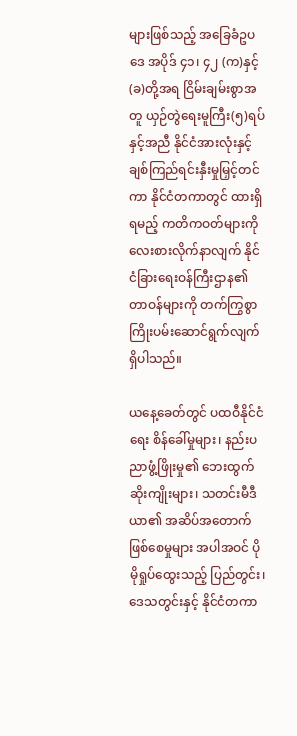များဖြစ်သည့် အခြေခံဥပဒေ အပိုဒ် ၄၁၊ ၄၂ (က)နှင့်(ခ)တို့အရ ငြိမ်းချမ်းစွာအတူ ယှဉ်တွဲရေးမူကြီး(၅)ရပ်နှင့်အညီ နိုင်ငံအားလုံးနှင့် ချစ်ကြည်ရင်းနှီးမှုမြှင့်တင်ကာ နိုင်ငံတကာတွင် ထားရှိရမည့် ကတိကဝတ်များကို လေးစားလိုက်နာလျက် နိုင်ငံခြားရေးဝန်ကြီးဌာန၏ တာဝန်များကို တက်ကြွစွာ ကြိုးပမ်းဆောင်ရွက်လျက်ရှိပါသည်။

ယနေ့ခေတ်တွင် ပထဝီနိုင်ငံရေး စိန်ခေါ်မှုများ၊ နည်းပညာဖွံ့ဖြိုးမှု၏ ဘေးထွက်ဆိုးကျိုးများ၊ သတင်းမီဒီယာ၏ အဆိပ်အတောက်ဖြစ်စေမှုများ အပါအဝင် ပိုမိုရှုပ်ထွေးသည့် ပြည်တွင်း၊ ဒေသတွင်းနှင့် နိုင်ငံတကာ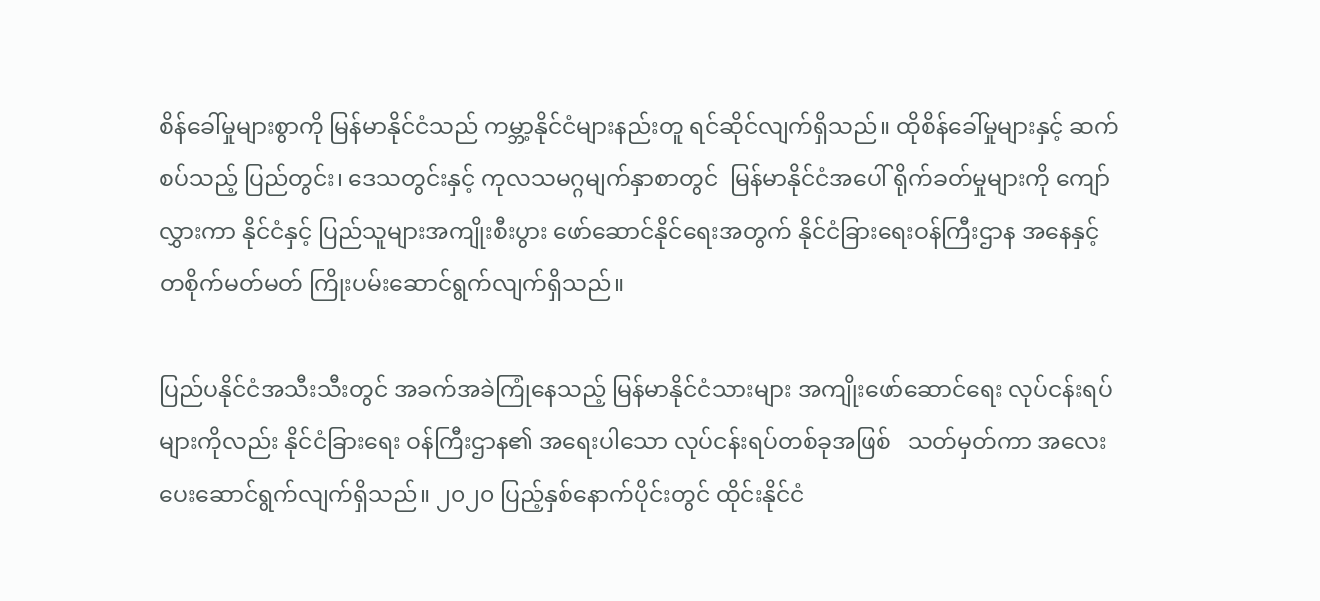စိန်ခေါ်မှုများစွာကို မြန်မာနိုင်ငံသည် ကမ္ဘာ့နိုင်ငံများနည်းတူ ရင်ဆိုင်လျက်ရှိသည်။ ထိုစိန်ခေါ်မှုများနှင့် ဆက်စပ်သည့် ပြည်တွင်း၊ ဒေသတွင်းနှင့် ကုလသမဂ္ဂမျက်နှာစာတွင်  မြန်မာနိုင်ငံအပေါ် ရိုက်ခတ်မှုများကို ကျော်လွှားကာ နိုင်ငံနှင့် ပြည်သူများအကျိုးစီးပွား ဖော်ဆောင်နိုင်ရေးအတွက် နိုင်ငံခြားရေးဝန်ကြီးဌာန အနေနှင့် တစိုက်မတ်မတ် ကြိုးပမ်းဆောင်ရွက်လျက်ရှိသည်။

ပြည်ပနိုင်ငံအသီးသီးတွင် အခက်အခဲကြုံနေသည့် မြန်မာနိုင်ငံသားများ အကျိုးဖော်ဆောင်ရေး လုပ်ငန်းရပ်များကိုလည်း နိုင်ငံခြားရေး ဝန်ကြီးဌာန၏ အရေးပါသော လုပ်ငန်းရပ်တစ်ခုအဖြစ်   သတ်မှတ်ကာ အလေးပေးဆောင်ရွက်လျက်ရှိသည်။ ၂၀၂၀ ပြည့်နှစ်နောက်ပိုင်းတွင် ထိုင်းနိုင်ငံ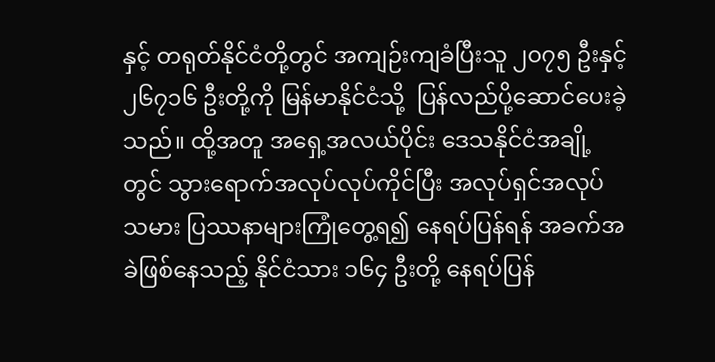နှင့် တရုတ်နိုင်ငံတို့တွင် အကျဉ်းကျခံပြီးသူ ၂၀၇၅ ဦးနှင့် ၂၆၇၁၆ ဦးတို့ကို မြန်မာနိုင်ငံသို့  ပြန်လည်ပို့ဆောင်ပေးခဲ့သည်။ ထို့အတူ အရှေ့အလယ်ပိုင်း ဒေသနိုင်ငံအချို့တွင် သွားရောက်အလုပ်လုပ်ကိုင်ပြီး အလုပ်ရှင်အလုပ်သမား ပြဿနာများကြုံတွေ့ရ၍ နေရပ်ပြန်ရန် အခက်အခဲဖြစ်နေသည့် နိုင်ငံသား ၁၆၄ ဦးတို့ နေရပ်ပြန်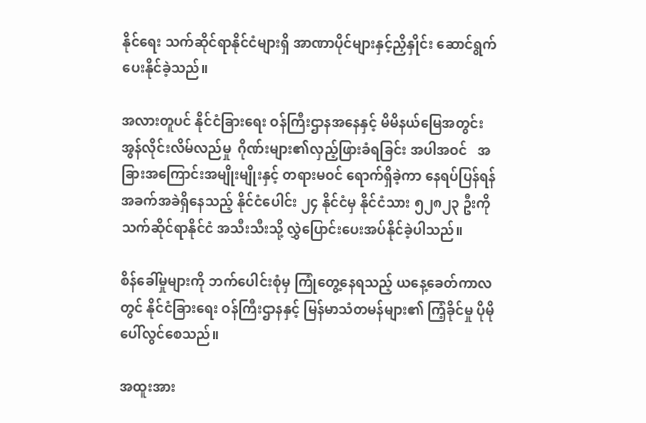နိုင်ရေး သက်ဆိုင်ရာနိုင်ငံများရှိ အာဏာပိုင်များနှင့်ညှိနှိုင်း ဆောင်ရွက်ပေးနိုင်ခဲ့သည်။

အလားတူပင် နိုင်ငံခြားရေး ဝန်ကြီးဌာနအနေနှင့် မိမိနယ်မြေအတွင်း အွန်လိုင်းလိမ်လည်မှု  ဂိုဏ်းများ၏လှည့်ဖြားခံရခြင်း အပါအဝင်   အခြားအကြောင်းအမျိုးမျိုးနှင့် တရားမဝင် ရောက်ရှိခဲ့ကာ နေရပ်ပြန်ရန် အခက်အခဲရှိနေသည့် နိုင်ငံပေါင်း ၂၄ နိုင်ငံမှ နိုင်ငံသား ၅၂၈၂၃ ဦးကို သက်ဆိုင်ရာနိုင်ငံ အသီးသီးသို့ လွှဲပြောင်းပေးအပ်နိုင်ခဲ့ပါသည်။

စိန်ခေါ်မှုများကို ဘက်ပေါင်းစုံမှ ကြုံတွေ့နေရသည့် ယနေ့ခေတ်ကာလတွင် နိုင်ငံခြားရေး ဝန်ကြီးဌာနနှင့် မြန်မာသံတမန်များ၏ ကြံ့ခိုင်မှု ပိုမိုပေါ်လွင်စေသည်။

အထူးအား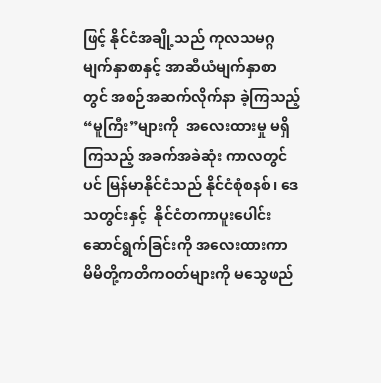ဖြင့် နိုင်ငံအချို့သည် ကုလသမဂ္ဂ မျက်နှာစာနှင့် အာဆီယံမျက်နှာစာတွင် အစဉ်အဆက်လိုက်နာ ခဲ့ကြသည့် “မူကြီး”များကို  အလေးထားမှု မရှိကြသည့် အခက်အခဲဆုံး ကာလတွင်ပင် မြန်မာနိုင်ငံသည် နိုင်ငံစုံစနစ်၊ ဒေသတွင်းနှင့်  နိုင်ငံတကာပူးပေါင်း ဆောင်ရွက်ခြင်းကို အလေးထားကာ   မိမိတို့ကတိကဝတ်များကို မသွေဖည်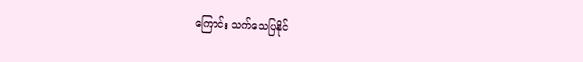ကြောင်း သက်သေပြနိုင်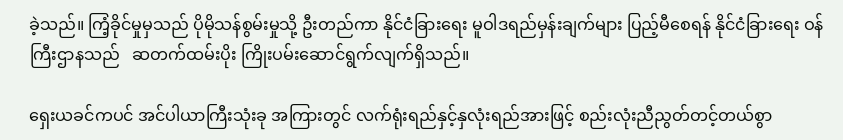ခဲ့သည်။ ကြံ့ခိုင်မှုမှသည် ပိုမိုသန်စွမ်းမှုသို့ ဦးတည်ကာ နိုင်ငံခြားရေး မူဝါဒရည်မှန်းချက်များ ပြည့်မီစေရန် နိုင်ငံခြားရေး ဝန်ကြီးဌာနသည်   ဆတက်ထမ်းပိုး ကြိုးပမ်းဆောင်ရွက်လျက်ရှိသည်။

ရှေးယခင်ကပင် အင်ပါယာကြီးသုံးခု အကြားတွင် လက်ရုံးရည်နှင့်နှလုံးရည်အားဖြင့် စည်းလုံးညီညွတ်တင့်တယ်စွာ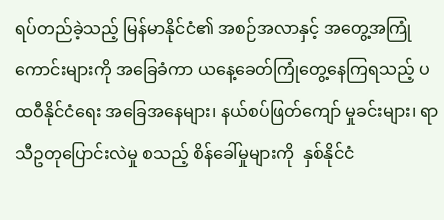ရပ်တည်ခဲ့သည့် မြန်မာနိုင်ငံ၏ အစဉ်အလာနှင့် အတွေ့အကြုံကောင်းများကို အခြေခံကာ ယနေ့ခေတ်ကြုံတွေ့နေကြရသည့် ပထဝီနိုင်ငံရေး အခြေအနေများ၊ နယ်စပ်ဖြတ်ကျော် မှုခင်းများ၊ ရာသီဥတုပြောင်းလဲမှု စသည့် စိန်ခေါ်မှုများကို  နှစ်နိုင်ငံ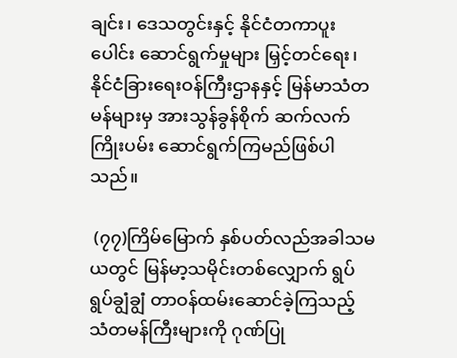ချင်း၊ ဒေသတွင်းနှင့် နိုင်ငံတကာပူးပေါင်း ဆောင်ရွက်မှုများ မြှင့်တင်ရေး၊ နိုင်ငံခြားရေးဝန်ကြီးဌာနနှင့် မြန်မာသံတမန်များမှ အားသွန်ခွန်စိုက် ဆက်လက်ကြိုးပမ်း ဆောင်ရွက်ကြမည်ဖြစ်ပါသည်။

 (၇၇)ကြိမ်မြောက် နှစ်ပတ်လည်အခါသမယတွင် မြန်မာ့သမိုင်းတစ်လျှောက် ရွပ်ရွပ်ချွံချွံ တာဝန်ထမ်းဆောင်ခဲ့ကြသည့် သံတမန်ကြီးများကို ဂုဏ်ပြု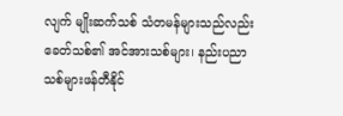လျက် မျိုးဆက်သစ် သံတမန်များသည်လည်း ခေတ်သစ်၏ အင်အားသစ်များ၊ နည်းပညာသစ်များဖန်တီနိုင်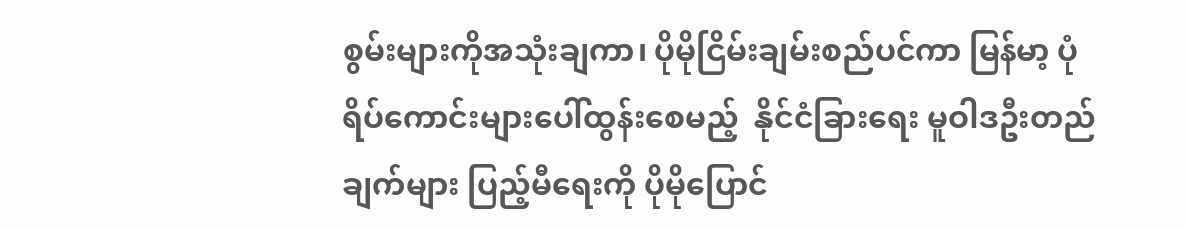စွမ်းများကိုအသုံးချကာ၊ ပိုမိုငြိမ်းချမ်းစည်ပင်ကာ မြန်မာ့ ပုံရိပ်ကောင်းများပေါ်ထွန်းစေမည့်  နိုင်ငံခြားရေး မူဝါဒဦးတည်ချက်များ ပြည့်မီရေးကို ပိုမိုပြောင်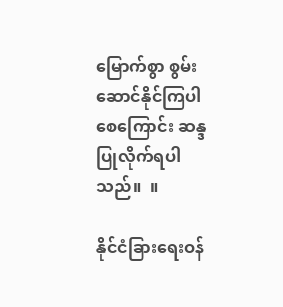မြောက်စွာ စွမ်းဆောင်နိုင်ကြပါစေကြောင်း ဆန္ဒပြုလိုက်ရပါသည်။  ။

နိုင်ငံခြားရေးဝန်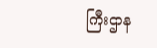ကြီးဌာန